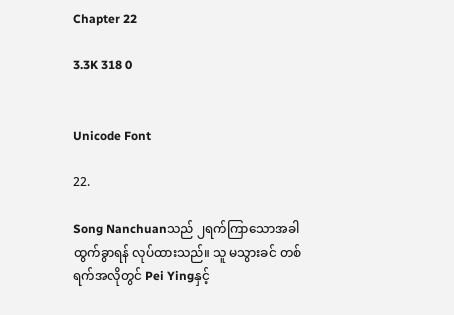Chapter 22

3.3K 318 0


Unicode Font

22.

Song Nanchuanသည် ၂ရက်ကြာသောအခါ ထွက်ခွာရန် လုပ်ထားသည်။ သူ မသွားခင် တစ်ရက်အလိုတွင် Pei Yingနှင့်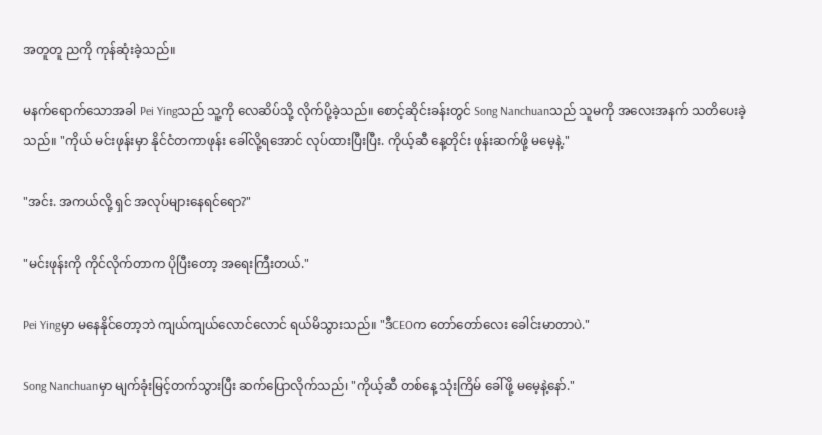အတူတူ ညကို ကုန်ဆုံးခဲ့သည်။

မနက်ရောက်သောအခါ Pei Yingသည် သူ့ကို လေဆိပ်သို့ လိုက်ပို့ခဲ့သည်။ စောင့်ဆိုင်းခန်းတွင် Song Nanchuanသည် သူမကို အလေးအနက် သတိပေးခဲ့သည်။ "ကိုယ် မင်းဖုန်းမှာ နိုင်ငံတကာဖုန်း ခေါ်လို့ရအောင် လုပ်ထားပြီးပြီး. ကိုယ့်ဆီ နေ့တိုင်း ဖုန်းဆက်ဖို့ မမေ့နဲ့."

"အင်း. အကယ်လို့ ရှင် အလုပ်များနေရင်ရော?"

"မင်းဖုန်းကို ကိုင်လိုက်တာက ပိုပြီးတော့ အရေးကြီးတယ်."

Pei Yingမှာ မနေနိုင်တော့ဘဲ ကျယ်ကျယ်လောင်လောင် ရယ်မိသွားသည်။ "ဒီCEOက တော်တော်လေး ခေါင်းမာတာပဲ."

Song Nanchuanမှာ မျက်ခုံးမြင့်တက်သွားပြီး ဆက်ပြောလိုက်သည်၊ "ကိုယ့်ဆီ တစ်နေ့ သုံးကြိမ် ခေါ်ဖို့ မမေ့နဲ့နော်."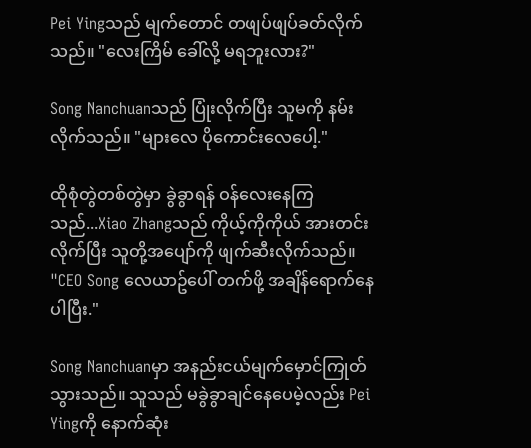Pei Yingသည် မျက်တောင် တဖျပ်ဖျပ်ခတ်လိုက်သည်။ "လေးကြိမ် ခေါ်လို့ မရဘူးလား?"

Song Nanchuanသည် ပြုံးလိုက်ပြီး သူမကို နမ်းလိုက်သည်။ "များလေ ပိုကောင်းလေပေါ့."

ထိုစုံတွဲတစ်တွဲမှာ ခွဲခွာရန် ဝန်လေးနေကြသည်...Xiao Zhangသည် ကိုယ့်ကိုကိုယ် အားတင်းလိုက်ပြီး သူတို့အပျော်ကို ဖျက်ဆီးလိုက်သည်။ "CEO Song လေယာဥ်ပေါ် တက်ဖို့ အချိန်ရောက်နေပါပြီး."

Song Nanchuanမှာ အနည်းငယ်မျက်မှောင်ကြုတ်သွားသည်။ သူသည် မခွဲခွာချင်နေပေမဲ့လည်း Pei Yingကို နောက်ဆုံး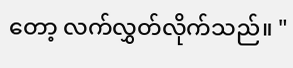တော့ လက်လွှတ်လိုက်သည်။ "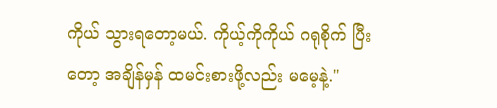ကိုယ် သွားရတော့မယ်. ကိုယ့်ကိုကိုယ် ဂရုစိုက် ပြီးတော့ အချိန်မှန် ထမင်းစားဖို့လည်း မမေ့နဲ့."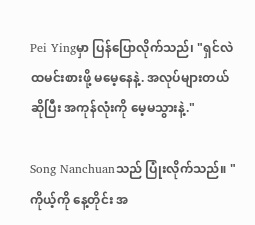Pei Yingမှာ ပြန်ပြောလိုက်သည်၊ "ရှင်လဲ ထမင်းစားဖို့ မမေ့နေနဲ့. အလုပ်များတယ်ဆိုပြီး အကုန်လုံးကို မေ့မသွားနဲ့."

Song Nanchuanသည် ပြုံးလိုက်သည်။ "ကိုယ့်ကို နေ့တိုင်း အ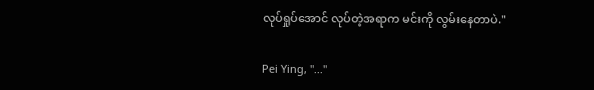လုပ်ရှုပ်အောင် လုပ်တဲ့အရာက မင်းကို လွမ်းနေတာပဲ."

Pei Ying, "..."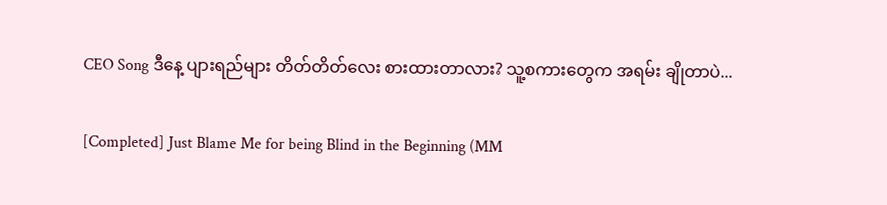CEO Song ဒီနေ့ ပျားရည်များ တိတ်တိတ်လေး စားထားတာလား? သူ့စကားတွေက အရမ်း ချိုတာပဲ...

[Completed] Just Blame Me for being Blind in the Beginning (MM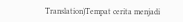Translation)Tempat cerita menjadi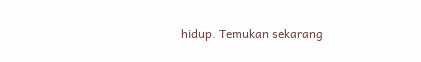hidup. Temukan sekarang